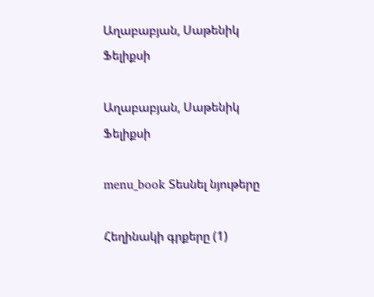Աղաբաբյան, Սաթենիկ Ֆելիքսի

Աղաբաբյան, Սաթենիկ Ֆելիքսի

menu_book Տեսնել նյութերը

Հեղինակի գրքերը (1)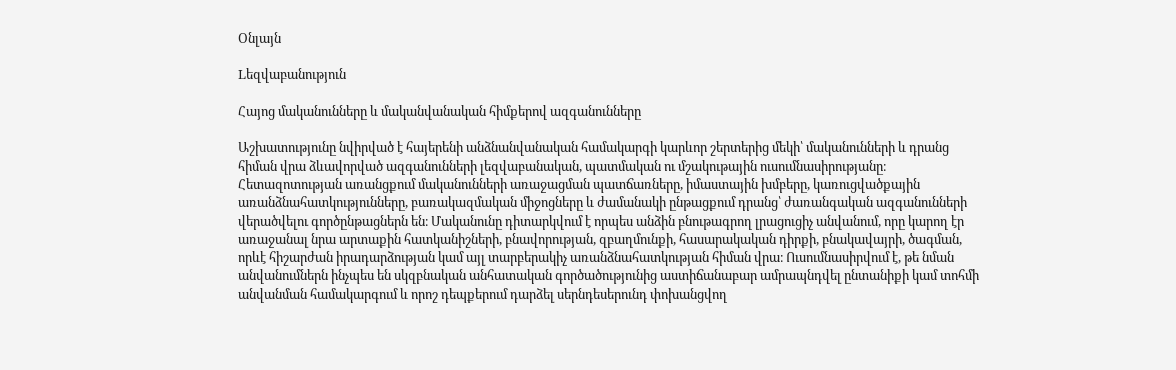Օնլայն

Lեզվաբանություն

Հայոց մականունները և մականվանական հիմքերով ազգանունները

Աշխատությունը նվիրված է հայերենի անձնանվանական համակարգի կարևոր շերտերից մեկի՝ մականունների և դրանց հիման վրա ձևավորված ազգանունների լեզվաբանական, պատմական ու մշակութային ուսումնասիրությանը։ Հետազոտության առանցքում մականունների առաջացման պատճառները, իմաստային խմբերը, կառուցվածքային առանձնահատկությունները, բառակազմական միջոցները և ժամանակի ընթացքում դրանց՝ ժառանգական ազգանունների վերածվելու գործընթացներն են։ Մականունը դիտարկվում է որպես անձին բնութագրող լրացուցիչ անվանում, որը կարող էր առաջանալ նրա արտաքին հատկանիշների, բնավորության, զբաղմունքի, հասարակական դիրքի, բնակավայրի, ծագման, որևէ հիշարժան իրադարձության կամ այլ տարբերակիչ առանձնահատկության հիման վրա։ Ուսումնասիրվում է, թե նման անվանումներն ինչպես են սկզբնական անհատական գործածությունից աստիճանաբար ամրապնդվել ընտանիքի կամ տոհմի անվանման համակարգում և որոշ դեպքերում դարձել սերնդեսերունդ փոխանցվող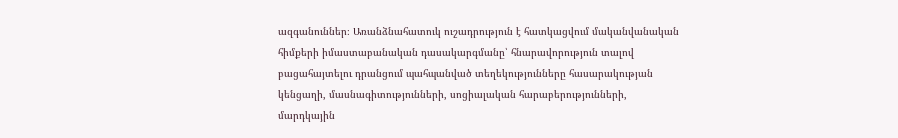ազգանուններ։ Առանձնահատուկ ուշադրություն է հատկացվում մականվանական հիմքերի իմաստաբանական դասակարգմանը՝ հնարավորություն տալով բացահայտելու դրանցում պահպանված տեղեկությունները հասարակության կենցաղի, մասնագիտությունների, սոցիալական հարաբերությունների, մարդկային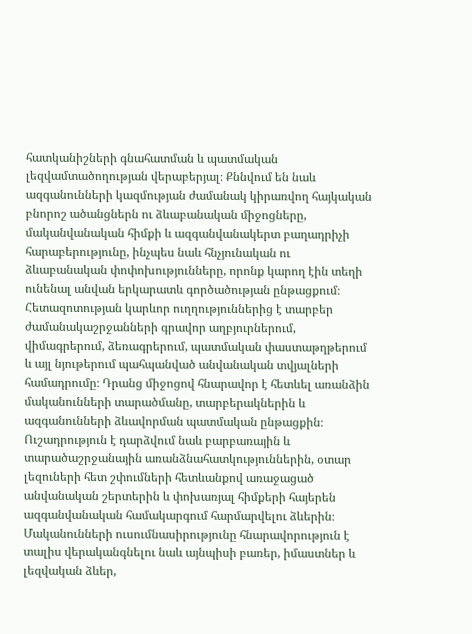հատկանիշների գնահատման և պատմական լեզվամտածողության վերաբերյալ։ Քննվում են նաև ազգանունների կազմության ժամանակ կիրառվող հայկական բնորոշ ածանցներն ու ձևաբանական միջոցները, մականվանական հիմքի և ազգանվանակերտ բաղադրիչի հարաբերությունը, ինչպես նաև հնչյունական ու ձևաբանական փոփոխությունները, որոնք կարող էին տեղի ունենալ անվան երկարատև գործածության ընթացքում։ Հետազոտության կարևոր ուղղություններից է տարբեր ժամանակաշրջանների գրավոր աղբյուրներում, վիմագրերում, ձեռագրերում, պատմական փաստաթղթերում և այլ նյութերում պահպանված անվանական տվյալների համադրումը։ Դրանց միջոցով հնարավոր է հետևել առանձին մականունների տարածմանը, տարբերակներին և ազգանունների ձևավորման պատմական ընթացքին։ Ուշադրություն է դարձվում նաև բարբառային և տարածաշրջանային առանձնահատկություններին, օտար լեզուների հետ շփումների հետևանքով առաջացած անվանական շերտերին և փոխառյալ հիմքերի հայերեն ազգանվանական համակարգում հարմարվելու ձևերին։ Մականունների ուսումնասիրությունը հնարավորություն է տալիս վերականգնելու նաև այնպիսի բառեր, իմաստներ և լեզվական ձևեր,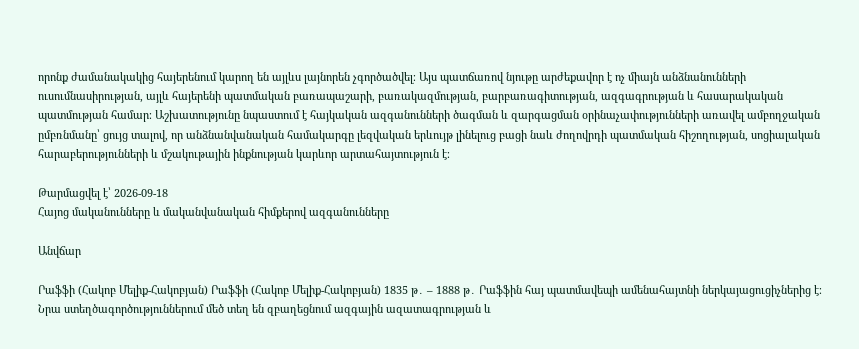որոնք ժամանակակից հայերենում կարող են այլևս լայնորեն չգործածվել։ Այս պատճառով նյութը արժեքավոր է ոչ միայն անձնանունների ուսումնասիրության, այլև հայերենի պատմական բառապաշարի, բառակազմության, բարբառագիտության, ազգագրության և հասարակական պատմության համար։ Աշխատությունը նպաստում է հայկական ազգանունների ծագման և զարգացման օրինաչափությունների առավել ամբողջական ըմբռնմանը՝ ցույց տալով, որ անձնանվանական համակարգը լեզվական երևույթ լինելուց բացի նաև ժողովրդի պատմական հիշողության, սոցիալական հարաբերությունների և մշակութային ինքնության կարևոր արտահայտություն է։

Թարմացվել է՝ 2026-09-18
Հայոց մականունները և մականվանական հիմքերով ազգանունները

Անվճար

Րաֆֆի (Հակոբ Մելիք-Հակոբյան) Րաֆֆի (Հակոբ Մելիք-Հակոբյան) 1835 թ․ – 1888 թ․ Րաֆֆին հայ պատմավեպի ամենահայտնի ներկայացուցիչներից է։ Նրա ստեղծագործություններում մեծ տեղ են զբաղեցնում ազգային ազատագրության և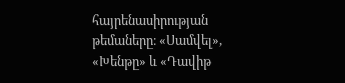հայրենասիրության թեմաները։ «Սամվել», «Խենթը» և «Դավիթ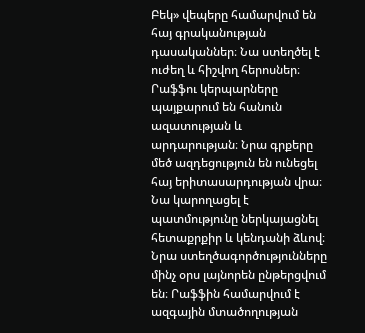Բեկ» վեպերը համարվում են հայ գրականության դասականներ։ Նա ստեղծել է ուժեղ և հիշվող հերոսներ։ Րաֆֆու կերպարները պայքարում են հանուն ազատության և արդարության։ Նրա գրքերը մեծ ազդեցություն են ունեցել հայ երիտասարդության վրա։ Նա կարողացել է պատմությունը ներկայացնել հետաքրքիր և կենդանի ձևով։ Նրա ստեղծագործությունները մինչ օրս լայնորեն ընթերցվում են։ Րաֆֆին համարվում է ազգային մտածողության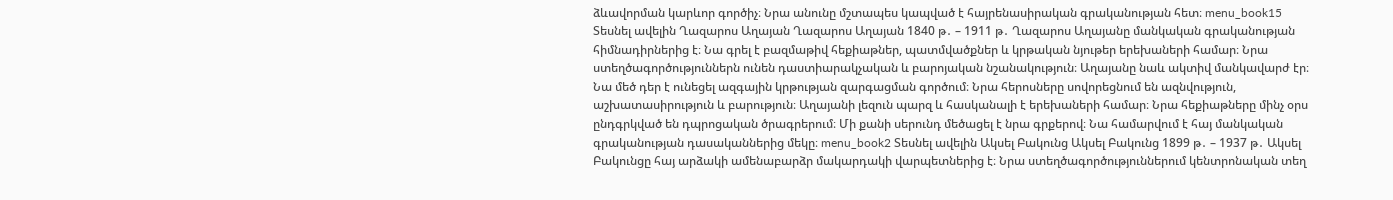ձևավորման կարևոր գործիչ։ Նրա անունը մշտապես կապված է հայրենասիրական գրականության հետ։ menu_book15 Տեսնել ավելին Ղազարոս Աղայան Ղազարոս Աղայան 1840 թ․ – 1911 թ․ Ղազարոս Աղայանը մանկական գրականության հիմնադիրներից է։ Նա գրել է բազմաթիվ հեքիաթներ, պատմվածքներ և կրթական նյութեր երեխաների համար։ Նրա ստեղծագործություններն ունեն դաստիարակչական և բարոյական նշանակություն։ Աղայանը նաև ակտիվ մանկավարժ էր։ Նա մեծ դեր է ունեցել ազգային կրթության զարգացման գործում։ Նրա հերոսները սովորեցնում են ազնվություն, աշխատասիրություն և բարություն։ Աղայանի լեզուն պարզ և հասկանալի է երեխաների համար։ Նրա հեքիաթները մինչ օրս ընդգրկված են դպրոցական ծրագրերում։ Մի քանի սերունդ մեծացել է նրա գրքերով։ Նա համարվում է հայ մանկական գրականության դասականներից մեկը։ menu_book2 Տեսնել ավելին Ակսել Բակունց Ակսել Բակունց 1899 թ․ – 1937 թ․ Ակսել Բակունցը հայ արձակի ամենաբարձր մակարդակի վարպետներից է։ Նրա ստեղծագործություններում կենտրոնական տեղ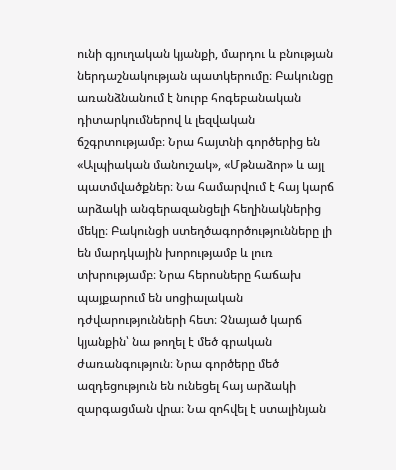ունի գյուղական կյանքի, մարդու և բնության ներդաշնակության պատկերումը։ Բակունցը առանձնանում է նուրբ հոգեբանական դիտարկումներով և լեզվական ճշգրտությամբ։ Նրա հայտնի գործերից են «Ալպիական մանուշակ», «Մթնաձոր» և այլ պատմվածքներ։ Նա համարվում է հայ կարճ արձակի անգերազանցելի հեղինակներից մեկը։ Բակունցի ստեղծագործությունները լի են մարդկային խորությամբ և լուռ տխրությամբ։ Նրա հերոսները հաճախ պայքարում են սոցիալական դժվարությունների հետ։ Չնայած կարճ կյանքին՝ նա թողել է մեծ գրական ժառանգություն։ Նրա գործերը մեծ ազդեցություն են ունեցել հայ արձակի զարգացման վրա։ Նա զոհվել է ստալինյան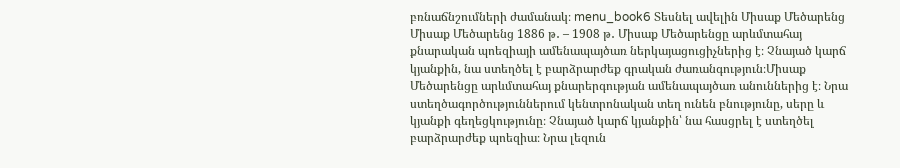բռնաճնշումների ժամանակ։ menu_book6 Տեսնել ավելին Միսաք Մեծարենց Միսաք Մեծարենց 1886 թ․ – 1908 թ․ Միսաք Մեծարենցը արևմտահայ քնարական պոեզիայի ամենապայծառ ներկայացուցիչներից է։ Չնայած կարճ կյանքին, նա ստեղծել է բարձրարժեք գրական ժառանգություն։Միսաք Մեծարենցը արևմտահայ քնարերգության ամենապայծառ անուններից է։ Նրա ստեղծագործություններում կենտրոնական տեղ ունեն բնությունը, սերը և կյանքի գեղեցկությունը։ Չնայած կարճ կյանքին՝ նա հասցրել է ստեղծել բարձրարժեք պոեզիա։ Նրա լեզուն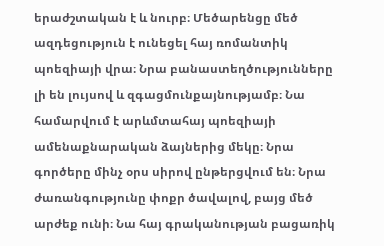երաժշտական է և նուրբ։ Մեծարենցը մեծ ազդեցություն է ունեցել հայ ռոմանտիկ պոեզիայի վրա։ Նրա բանաստեղծությունները լի են լույսով և զգացմունքայնությամբ։ Նա համարվում է արևմտահայ պոեզիայի ամենաքնարական ձայներից մեկը։ Նրա գործերը մինչ օրս սիրով ընթերցվում են։ Նրա ժառանգությունը փոքր ծավալով, բայց մեծ արժեք ունի։ Նա հայ գրականության բացառիկ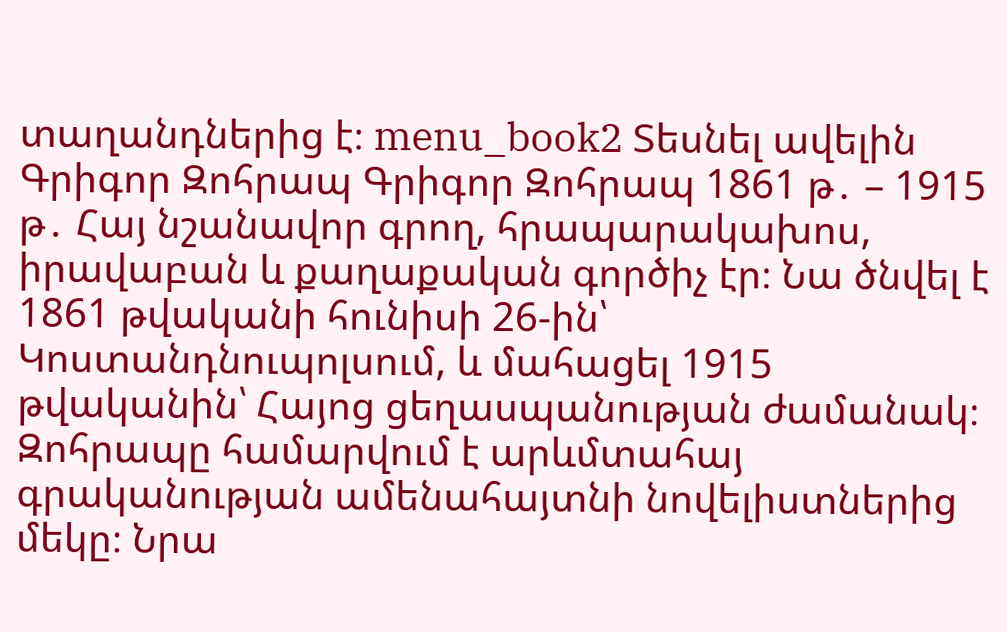տաղանդներից է։ menu_book2 Տեսնել ավելին Գրիգոր Զոհրապ Գրիգոր Զոհրապ 1861 թ․ – 1915 թ․ Հայ նշանավոր գրող, հրապարակախոս, իրավաբան և քաղաքական գործիչ էր։ Նա ծնվել է 1861 թվականի հունիսի 26-ին՝ Կոստանդնուպոլսում, և մահացել 1915 թվականին՝ Հայոց ցեղասպանության ժամանակ։ Զոհրապը համարվում է արևմտահայ գրականության ամենահայտնի նովելիստներից մեկը։ Նրա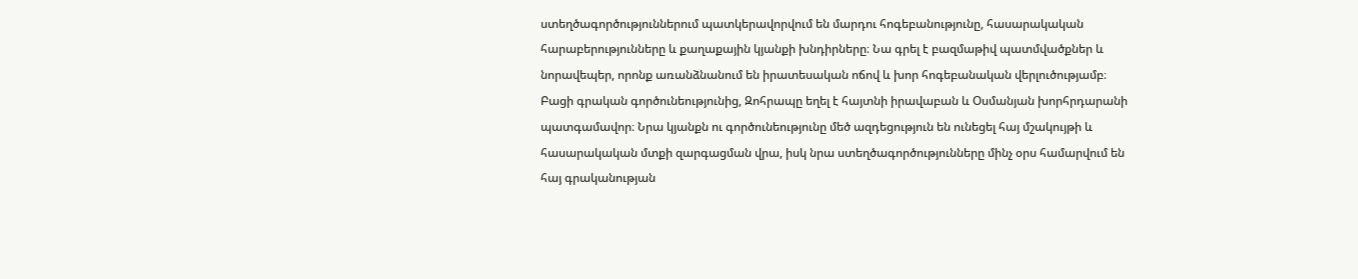ստեղծագործություններում պատկերավորվում են մարդու հոգեբանությունը, հասարակական հարաբերությունները և քաղաքային կյանքի խնդիրները։ Նա գրել է բազմաթիվ պատմվածքներ և նորավեպեր, որոնք առանձնանում են իրատեսական ոճով և խոր հոգեբանական վերլուծությամբ։ Բացի գրական գործունեությունից, Զոհրապը եղել է հայտնի իրավաբան և Օսմանյան խորհրդարանի պատգամավոր։ Նրա կյանքն ու գործունեությունը մեծ ազդեցություն են ունեցել հայ մշակույթի և հասարակական մտքի զարգացման վրա, իսկ նրա ստեղծագործությունները մինչ օրս համարվում են հայ գրականության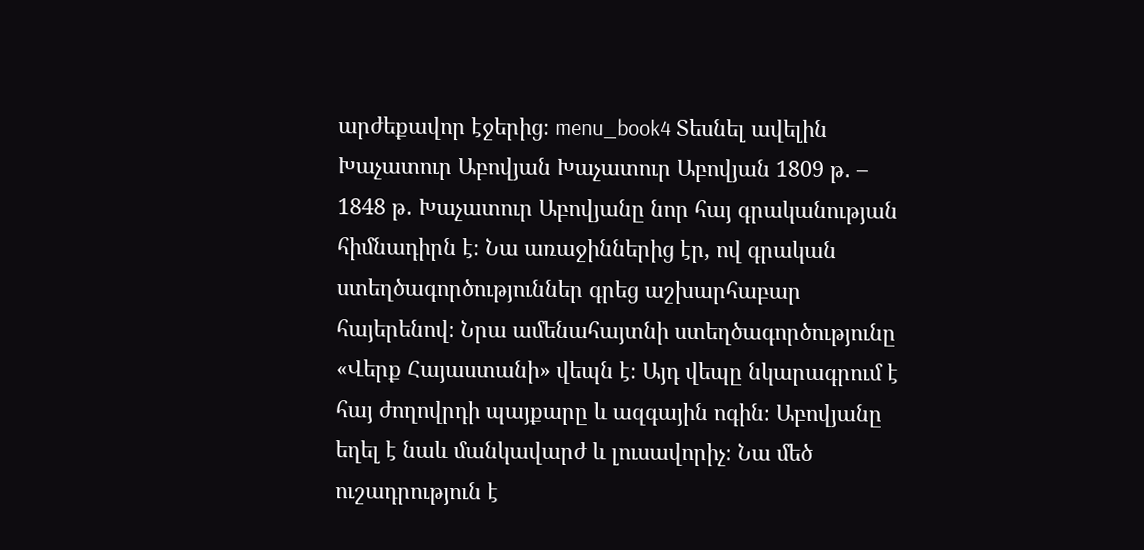արժեքավոր էջերից։ menu_book4 Տեսնել ավելին Խաչատուր Աբովյան Խաչատուր Աբովյան 1809 թ․ – 1848 թ․ Խաչատուր Աբովյանը նոր հայ գրականության հիմնադիրն է։ Նա առաջիններից էր, ով գրական ստեղծագործություններ գրեց աշխարհաբար հայերենով։ Նրա ամենահայտնի ստեղծագործությունը «Վերք Հայաստանի» վեպն է։ Այդ վեպը նկարագրում է հայ ժողովրդի պայքարը և ազգային ոգին։ Աբովյանը եղել է նաև մանկավարժ և լուսավորիչ։ Նա մեծ ուշադրություն է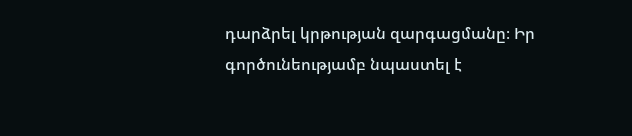դարձրել կրթության զարգացմանը։ Իր գործունեությամբ նպաստել է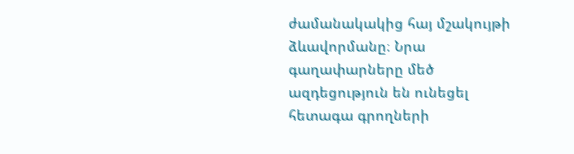ժամանակակից հայ մշակույթի ձևավորմանը։ Նրա գաղափարները մեծ ազդեցություն են ունեցել հետագա գրողների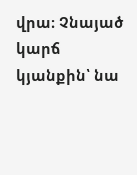վրա։ Չնայած կարճ կյանքին՝ նա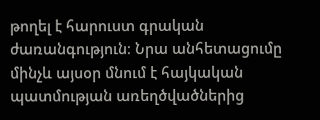թողել է հարուստ գրական ժառանգություն։ Նրա անհետացումը մինչև այսօր մնում է հայկական պատմության առեղծվածներից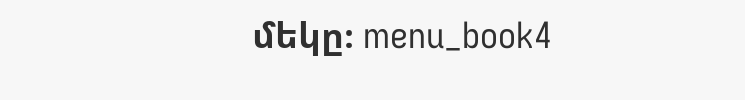մեկը։ menu_book4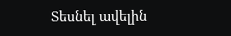Տեսնել ավելին